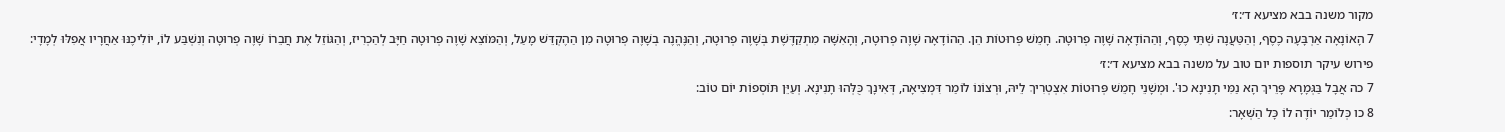מקור משנה בבא מציעא ד׳:ז׳
7 הָאוֹנָאָה אַרְבָּעָה כֶסֶף, וְהַטַּעֲנָה שְׁתֵּי כֶסֶף, וְהַהוֹדָאָה שָׁוֶה פְרוּטָה. חָמֵשׁ פְּרוּטוֹת הֵן. הַהוֹדָאָה שָׁוֶה פְרוּטָה, וְהָאִשָּׁה מִתְקַדֶּשֶׁת בְּשָׁוֶה פְרוּטָה, וְהַנֶּהֱנֶה בְשָׁוֶה פְרוּטָה מִן הַהֶקְדֵּשׁ מָעַל, וְהַמּוֹצֵא שָׁוֶה פְרוּטָה חַיָּב לְהַכְרִיז, וְהַגּוֹזֵל אֶת חֲבֵרוֹ שָׁוֶה פְרוּטָה וְנִשְׁבַּע לוֹ, יוֹלִיכֶנּוּ אַחֲרָיו אֲפִלּוּ לְמָדָי:
פירוש עיקר תוספות יום טוב על משנה בבא מציעא ד׳:ז׳
7 כה אֲבָל בַּגְּמָרָא פָּרֵיךְ הָא נַמִּי תָנִינָא כוּ'. וּמְשָׁנֵי חָמֵשׁ פְּרוּטוֹת אִצְטְרִיךְ לֵיהּ, וּרְצוֹנוֹ לוֹמַר דִּמְצִיאָה, דְּאִינָךְ כֻּלְּהוּ תָנִינָא. וְעַיֵּן תּוֹסְפוֹת יוֹם טוֹב:
8 כו כְּלוֹמַר יוֹדֶה לוֹ כָּל הַשְּׁאָר: